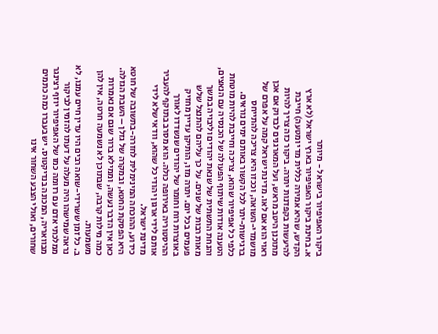ביקור האפיפיור בישראל - מיותר
א. בחינת ביקור האפיפיור בארץ ישראל (לא ארץ הקדש, שהיא אמירה כללית מדי ומטעה) חייבת להיעשות בקפדנות יתרה. ביקור כזה צריך להיות מתוכנן היטב מראש, ועל המארגנים לבדוק אם אכן ראוי הוא אם לאו. מדינת ישראל קמה על אפרם של מושמדי-השואה, וככזו היא צריכה להתייחס ברגישות-יתר לכל הקשור באותם ימים נוראים.
כלפי כל אפיפיור שהוא, צריכה וחייבת להיות מוטחת הטענה אודות שיתוף הפעולה של הכנסיה עם הנאצים, והנחת התשתית של שנאת יהודים וליבויה במשך מאות רבות של שנים. על כך עליהם להתנצל שלש פעמים בכל יום. יתרה מזו, הותיקן עדיין מחזיק באוצרות רוח וחומר של יהודים שנשדדו לאורך ההיסטוריה באירופה כולה. הוא מסרב בתוקף להעביר אותם לידי ארגון יהודי כל שהוא, וודאי שלא לידי מדינת ישראל.
כידוע, ההוכחה המינימלית לחזרה-בתשובה של חוטא היא הפסקת החטא, ובמקרה של גזלן – השבת הגזלה. כאן אין הדבר נעשה, וממילא ברור שגם אם נאמרות כמה מילות קרבה, שבתוכן לא נשמעה חרטה, אין להן משמעות.
ב. כל זמן ששרידי-שואה רבים היו עדין חיים עמנו, לא נראה שמישהו היה מעלה על דעתו להזמין לביקור ממלכתי אדם עם רזומה כמו של האפיפיור יוזף רצינגר מבוואריה, המכונה בנדיקטוס. יש בעברו כמה כתמים שחורים, ואולי הצבע השחור אינו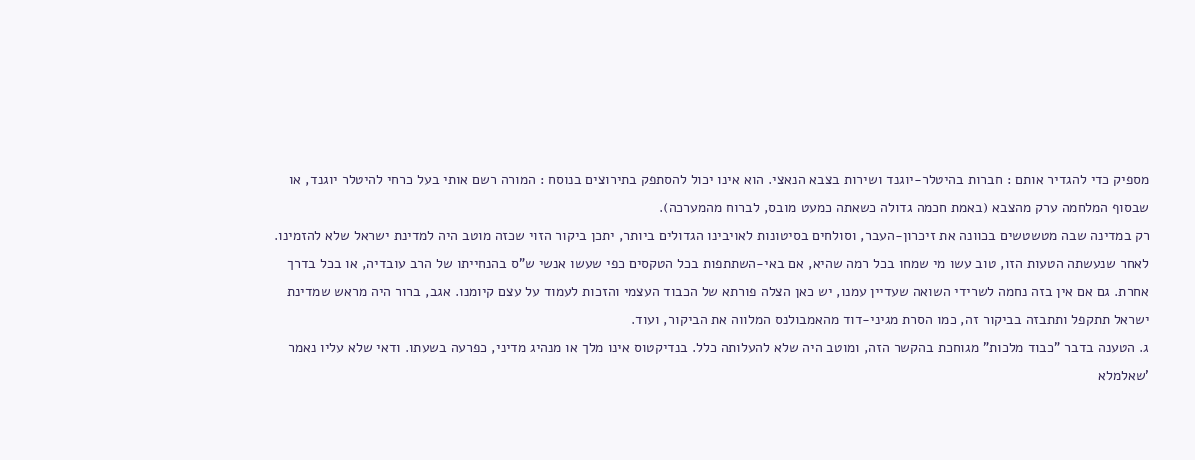מספיק כדי להגדיר אותם : חברות בהיטלר-יוגנד ושירות בצבא הנאצי. הוא אינו יכול להסתפק בתירוצים בנוסח : המורה רשם אותי בעל כרחי להיטלר יוגנד, או שבסוף המלחמה ערק מהצבא (באמת חכמה גדולה כשאתה כמעט מובס, לברוח מהמערכה).
רק במדינה שבה מטשטשים בכוונה את זיכרון-העבר, וסולחים בסיטונות לאויבינו הגדולים ביותר, יתכן ביקור הזוי שכזה מוטב היה למדינת ישראל שלא להזמינו. לאחר שנעשתה הטעות הזו, טוב עשו מי שמחו בכל רמה שהיא, אם באי-השתתפות בכל הטקסים כפי שעשו אנשי ש"ס בהנחייתו של הרב עובדיה, או בכל בדרך אחרת. גם אם אין בזה נחמה לשרידי השואה שעדיין עמנו, יש כאן הצלה פורתא של הכבוד העצמי והזכות לעמוד על עצם קיומנו. אגב, ברור היה מראש שמדינת ישראל תתקפל ותתבזה בביקור זה, כמו הסרת מגיני-דוד מהאמבולנס המלווה את הביקור, ועוד.
ג. הטענה בדבר "כבוד מלכות" מגוחכת בהקשר הזה, ומוטב היה שלא להעלותה כלל. בנדיקטוס אינו מלך או מנהיג מדיני, כפרעה בשעתו. ודאי שלא עליו נאמר 'שאלמלא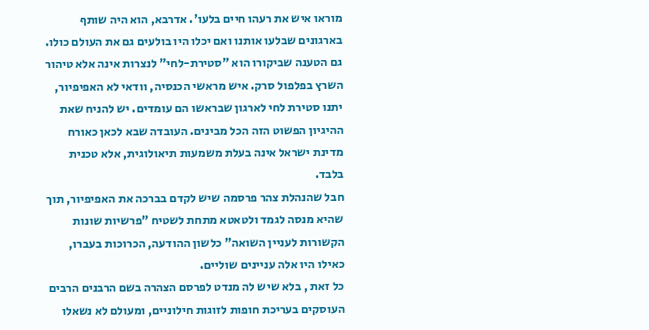מוראו איש את רעהו חיים בלעו'. אדרבא, הוא היה שותף בארגונים שבלעו אותנו ואם יכלו היו בולעים גם את העולם כולו. גם הטענה שביקורו הוא "סטירת-לחי" לנצרות אינה אלא טיהור השרץ בפלפול סרק. איש מראשי הכנסיה, וודאי לא האפיפיור, יתנו סטירת לחי לארגון שבראשו הם עומדים. יש להניח שאת ההיגיון הפשוט הזה הכל מבינים. העובדה שבא לכאן כאורח מדינת ישראל אינה בעלת משמעות תיאולוגית, אלא טכנית בלבד.
חבל שהנהלת צהר פרסמה שיש לקדם בברכה את האפיפיור, תוך שהיא מנסה לגמד ולטאטא מתחת לשטיח "פרשיות שונות הקשורות לעניין השואה" כלשון ההודעה, הכרוכות בעברו, כאילו היו אלה עניינים שוליים.
כל זאת , בלא שיש לה מנדט לפרסם הצהרה בשם הרבנים הרבים העוסקים בעריכת חופות לזוגות חילוניים, ומעולם לא נשאלו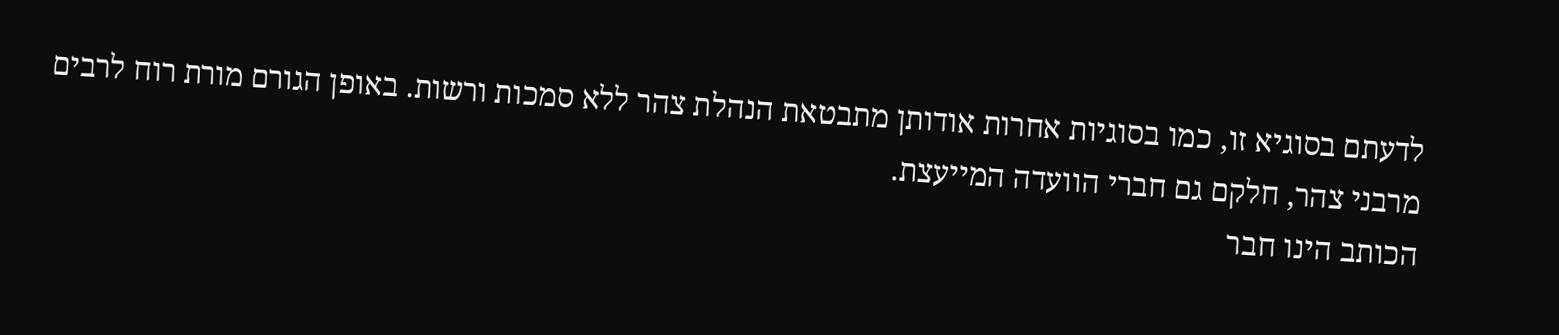לדעתם בסוגיא זו, כמו בסוגיות אחרות אודותן מתבטאת הנהלת צהר ללא סמכות ורשות. באופן הגורם מורת רוח לרבים מרבני צהר, חלקם גם חברי הוועדה המייעצת.
הכותב הינו חבר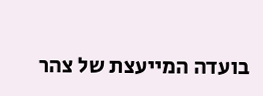בועדה המייעצת של צהר